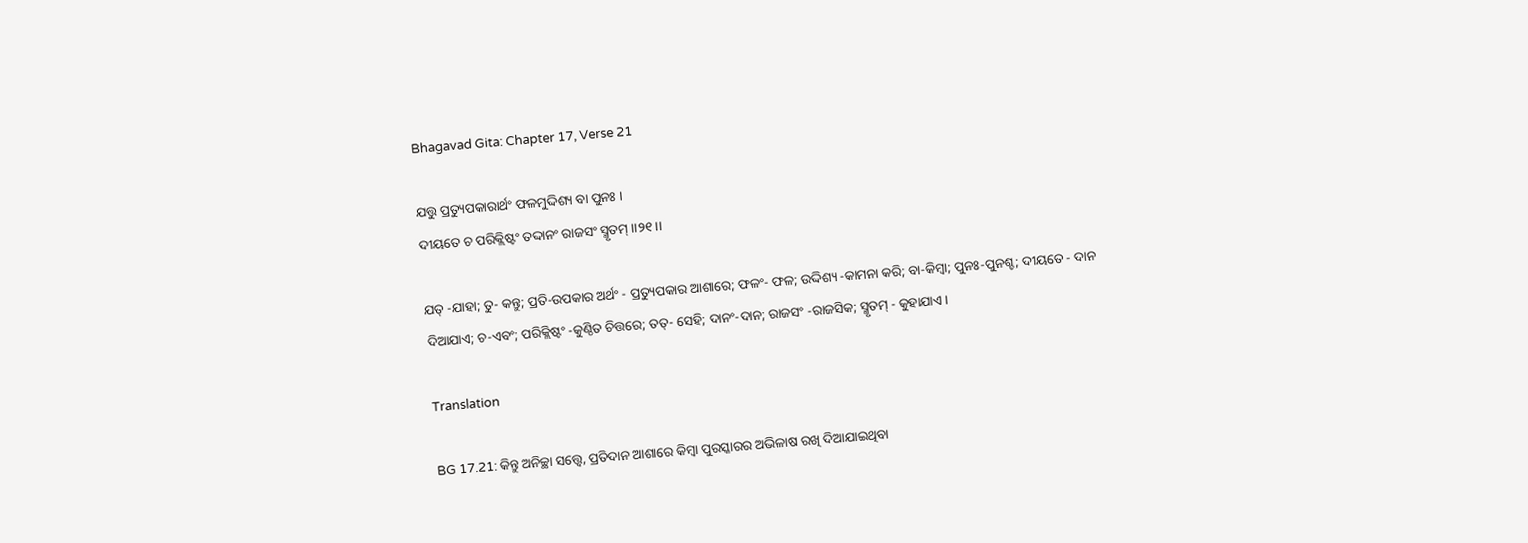Bhagavad Gita: Chapter 17, Verse 21

ଯତ୍ତୁ ପ୍ରତ୍ୟୁପକାରାର୍ଥଂ ଫଳମୁଦ୍ଦିଶ୍ୟ ବା ପୁନଃ ।
ଦୀୟତେ ଚ ପରିକ୍ଲିଷ୍ଟଂ ତଦ୍ଦାନଂ ରାଜସଂ ସ୍ମୃତମ୍ ।।୨୧।।

ଯତ୍ -ଯାହା; ତୁ- କନ୍ତୁ; ପ୍ରତି-ଉପକାର ଅର୍ଥଂ - ପ୍ରତ୍ୟୁପକାର ଆଶାରେ; ଫଳଂ- ଫଳ; ଉଦ୍ଦିଶ୍ୟ -କାମନା କରି; ବା-କିମ୍ବା; ପୁନଃ-ପୁନଶ୍ଚ; ଦୀୟତେ - ଦାନ ଦିଆଯାଏ; ଚ-ଏବଂ; ପରିକ୍ଲିଷ୍ଟଂ -କୁଣ୍ଠିତ ଚିତ୍ତରେ; ତତ୍‌- ସେହି; ଦାନଂ-ଦାନ; ରାଜସଂ -ରାଜସିକ; ସ୍ମୃତମ୍ - କୁହାଯାଏ ।

Translation

BG 17.21: କିନ୍ତୁ ଅନିଚ୍ଛା ସତ୍ତ୍ୱେ, ପ୍ରତିଦାନ ଆଶାରେ କିମ୍ବା ପୁରସ୍କାରର ଅଭିଳାଷ ରଖି ଦିଆଯାଇଥିବା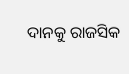ଦାନକୁ ରାଜସିକ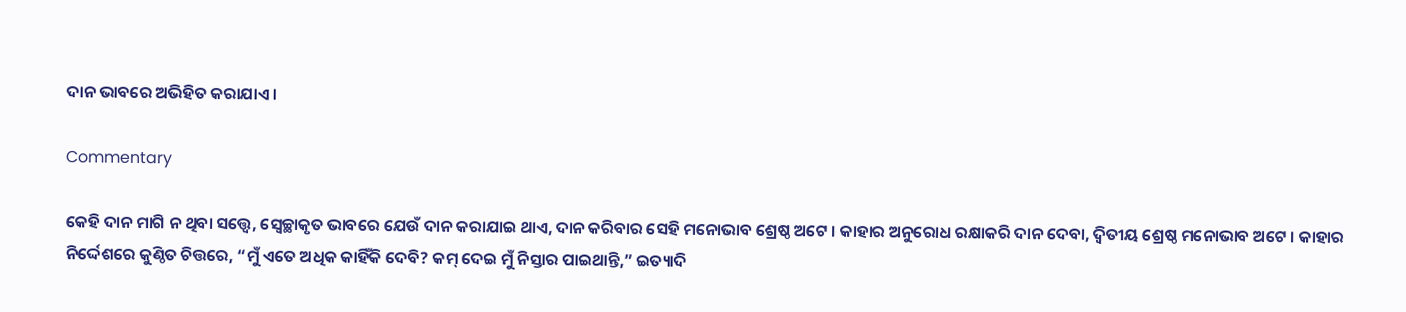ଦାନ ଭାବରେ ଅଭିହିତ କରାଯାଏ ।

Commentary

କେହି ଦାନ ମାଗି ନ ଥିବା ସତ୍ତ୍ୱେ, ସ୍ୱେଚ୍ଛାକୃତ ଭାବରେ ଯେଉଁ ଦାନ କରାଯାଇ ଥାଏ, ଦାନ କରିବାର ସେହି ମନୋଭାବ ଶ୍ରେଷ୍ଠ ଅଟେ । କାହାର ଅନୁରୋଧ ରକ୍ଷାକରି ଦାନ ଦେବା, ଦ୍ୱିତୀୟ ଶ୍ରେଷ୍ଠ ମନୋଭାବ ଅଟେ । କାହାର ନିର୍ଦ୍ଦେଶରେ କୁଣ୍ଠିତ ଚିତ୍ତରେ, “ମୁଁ ଏତେ ଅଧିକ କାହିଁକି ଦେବି? କମ୍ ଦେଇ ମୁଁ ନିସ୍ତାର ପାଇଥାନ୍ତି,” ଇତ୍ୟାଦି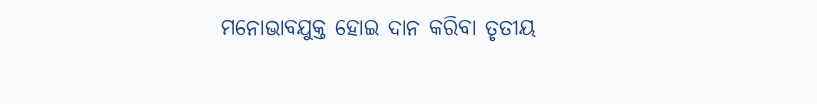ମନୋଭାବଯୁକ୍ତ ହୋଇ ଦାନ କରିବା ତୃତୀୟ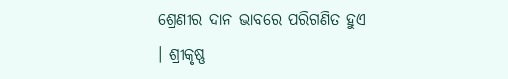ଶ୍ରେଣୀର ଦାନ ଭାବରେ ପରିଗଣିତ ହୁଏ । ଶ୍ରୀକୃଷ୍ଣ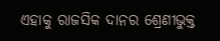ଏହାକୁ ରାଜସିକ ଦାନର ଶ୍ରେଣୀଭୁକ୍ତ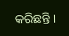କରିଛନ୍ତି ।